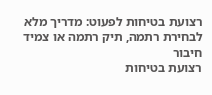רצועת בטיחות לפעוט: מדריך מלא לבחירת רתמה, תיק רתמה או צמיד חיבור
רצועת בטיחות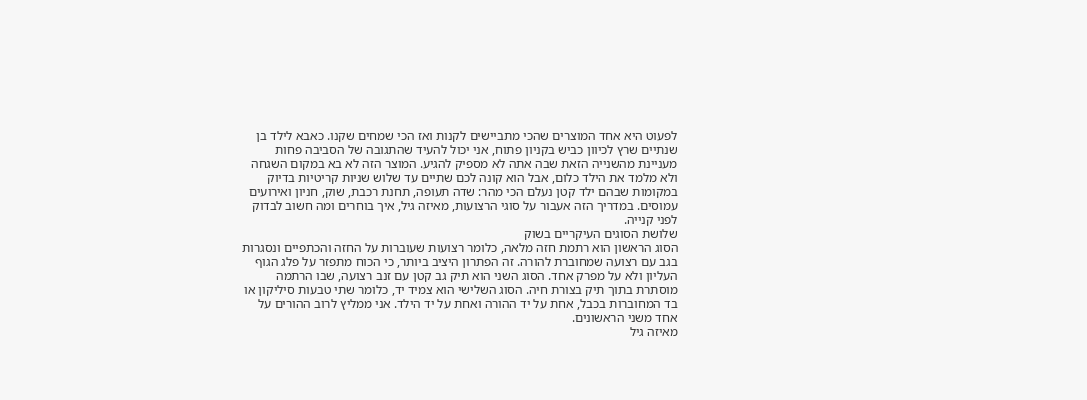לפעוט היא אחד המוצרים שהכי מתביישים לקנות ואז הכי שמחים שקנו. כאבא לילד בן שנתיים שרץ לכיוון כביש בקניון פתוח, אני יכול להעיד שהתגובה של הסביבה פחות מעניינת מהשנייה הזאת שבה אתה לא מספיק להגיע. המוצר הזה לא בא במקום השגחה ולא מלמד את הילד כלום, אבל הוא קונה לכם שתיים עד שלוש שניות קריטיות בדיוק במקומות שבהם ילד קטן נעלם הכי מהר: שדה תעופה, תחנת רכבת, שוק, חניון ואירועים עמוסים. במדריך הזה אעבור על סוגי הרצועות, מאיזה גיל, איך בוחרים ומה חשוב לבדוק לפני קנייה.
שלושת הסוגים העיקריים בשוק
הסוג הראשון הוא רתמת חזה מלאה, כלומר רצועות שעוברות על החזה והכתפיים ונסגרות בגב עם רצועה שמחוברת להורה. זה הפתרון היציב ביותר, כי הכוח מתפזר על פלג הגוף העליון ולא על מפרק אחד. הסוג השני הוא תיק גב קטן עם זנב רצועה, שבו הרתמה מוסתרת בתוך תיק בצורת חיה. הסוג השלישי הוא צמיד יד, כלומר שתי טבעות סיליקון או בד המחוברות בכבל, אחת על יד ההורה ואחת על יד הילד. אני ממליץ לרוב ההורים על אחד משני הראשונים.
מאיזה גיל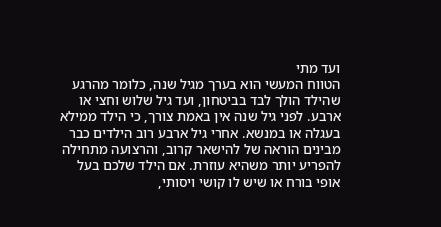ועד מתי
הטווח המעשי הוא בערך מגיל שנה, כלומר מהרגע שהילד הולך לבד בביטחון, ועד גיל שלוש וחצי או ארבע. לפני גיל שנה אין באמת צורך, כי הילד ממילא בעגלה או במנשא. אחרי גיל ארבע רוב הילדים כבר מבינים הוראה של להישאר קרוב, והרצועה מתחילה להפריע יותר משהיא עוזרת. אם הילד שלכם בעל אופי בורח או שיש לו קושי ויסותי,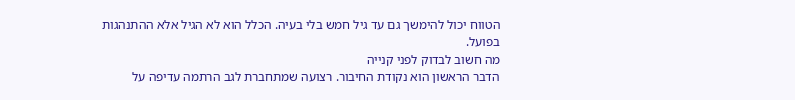הטווח יכול להימשך גם עד גיל חמש בלי בעיה. הכלל הוא לא הגיל אלא ההתנהגות בפועל.
מה חשוב לבדוק לפני קנייה
הדבר הראשון הוא נקודת החיבור. רצועה שמתחברת לגב הרתמה עדיפה על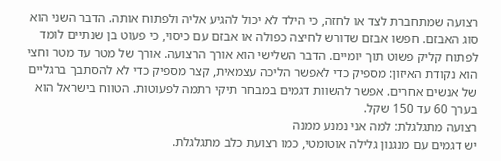רצועה שמתחברת לצד או לחזה, כי הילד לא יכול להגיע אליה ולפתוח אותה. הדבר השני הוא סוג האבזם. חפשו אבזם שדורש לחיצה כפולה או אבזם עם כיסוי, כי פעוט בן שנתיים לומד לפתוח קליק פשוט תוך יומיים. הדבר השלישי הוא אורך הרצועה. אורך של מטר עד מטר וחצי הוא נקודת האיזון: מספיק כדי לאפשר הליכה עצמאית, קצר מספיק כדי לא להסתבך ברגליים של אנשים אחרים. אפשר להשוות דגמים במבחר תיקי רתמה לפעוטות. הטווח בישראל הוא בערך 60 עד 150 שקל.
רצועה מתגלגלת: למה אני נמנע ממנה
יש דגמים עם מנגנון גלילה אוטומטי, כמו רצועת כלב מתגלגלת.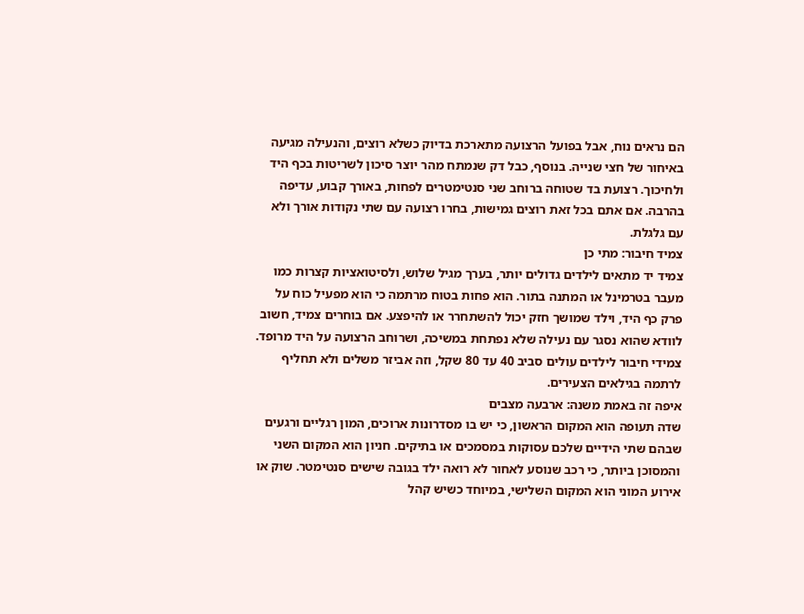הם נראים נוח, אבל בפועל הרצועה מתארכת בדיוק כשלא רוצים, והנעילה מגיעה באיחור של חצי שנייה. בנוסף, כבל דק שנמתח מהר יוצר סיכון לשריטות בכף היד ולחיכוך. רצועת בד שטוחה ברוחב שני סנטימטרים לפחות, באורך קבוע, עדיפה בהרבה. אם אתם בכל זאת רוצים גמישות, בחרו רצועה עם שתי נקודות אורך ולא עם גלגלת.
צמיד חיבור: מתי כן
צמיד יד מתאים לילדים גדולים יותר, בערך מגיל שלוש, ולסיטואציות קצרות כמו מעבר בטרמינל או המתנה בתור. הוא פחות בטוח מרתמה כי הוא מפעיל כוח על פרק כף היד, וילד שמושך חזק יכול להשתחרר או להיפצע. אם בוחרים צמיד, חשוב לוודא שהוא נסגר עם נעילה שלא נפתחת במשיכה, ושרוחב הרצועה על היד מרופד. צמידי חיבור לילדים עולים סביב 40 עד 80 שקל, וזה אביזר משלים ולא תחליף לרתמה בגילאים הצעירים.
איפה זה באמת משנה: ארבעה מצבים
שדה תעופה הוא המקום הראשון, כי יש בו מסדרונות ארוכים, המון רגליים ורגעים שבהם שתי הידיים שלכם עסוקות במסמכים או בתיקים. חניון הוא המקום השני והמסוכן ביותר, כי רכב שנוסע לאחור לא רואה ילד בגובה שישים סנטימטר. שוק או אירוע המוני הוא המקום השלישי, במיוחד כשיש קהל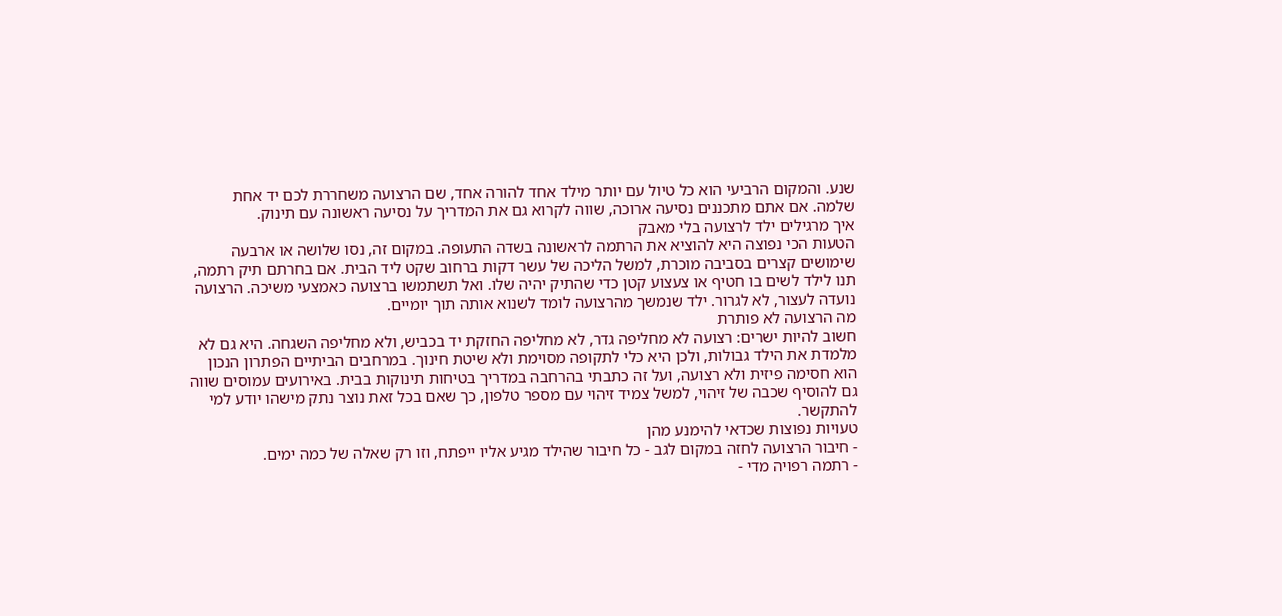שנע. והמקום הרביעי הוא כל טיול עם יותר מילד אחד להורה אחד, שם הרצועה משחררת לכם יד אחת שלמה. אם אתם מתכננים נסיעה ארוכה, שווה לקרוא גם את המדריך על נסיעה ראשונה עם תינוק.
איך מרגילים ילד לרצועה בלי מאבק
הטעות הכי נפוצה היא להוציא את הרתמה לראשונה בשדה התעופה. במקום זה, נסו שלושה או ארבעה שימושים קצרים בסביבה מוכרת, למשל הליכה של עשר דקות ברחוב שקט ליד הבית. אם בחרתם תיק רתמה, תנו לילד לשים בו חטיף או צעצוע קטן כדי שהתיק יהיה שלו. ואל תשתמשו ברצועה כאמצעי משיכה. הרצועה נועדה לעצור, לא לגרור. ילד שנמשך מהרצועה לומד לשנוא אותה תוך יומיים.
מה הרצועה לא פותרת
חשוב להיות ישרים: רצועה לא מחליפה גדר, לא מחליפה החזקת יד בכביש, ולא מחליפה השגחה. היא גם לא מלמדת את הילד גבולות, ולכן היא כלי לתקופה מסוימת ולא שיטת חינוך. במרחבים הביתיים הפתרון הנכון הוא חסימה פיזית ולא רצועה, ועל זה כתבתי בהרחבה במדריך בטיחות תינוקות בבית. באירועים עמוסים שווה גם להוסיף שכבה של זיהוי, למשל צמיד זיהוי עם מספר טלפון, כך שאם בכל זאת נוצר נתק מישהו יודע למי להתקשר.
טעויות נפוצות שכדאי להימנע מהן
- חיבור הרצועה לחזה במקום לגב - כל חיבור שהילד מגיע אליו ייפתח, וזו רק שאלה של כמה ימים.
- רתמה רפויה מדי -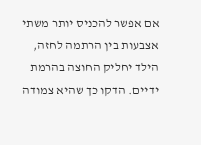אם אפשר להכניס יותר משתי אצבעות בין הרתמה לחזה, הילד יחליק החוצה בהרמת ידיים. הדקו כך שהיא צמודה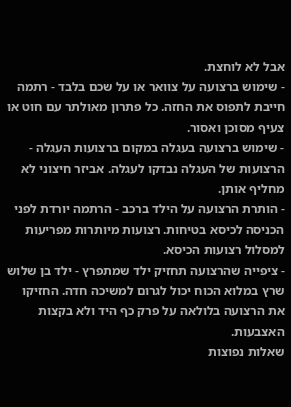אבל לא לוחצת.
- שימוש ברצועה על צוואר או על שכם בלבד - רתמה חייבת לתפוס את החזה. כל פתרון מאולתר עם חוט או צעיף מסוכן ואסור.
- שימוש ברצועה בעגלה במקום ברצועות העגלה - הרצועות של העגלה נבדקו לעגלה. אביזר חיצוני לא מחליף אותן.
- הותרת הרצועה על הילד ברכב - הרתמה יורדת לפני הכניסה לכיסא בטיחות. רצועות מיותרות מפריעות למסלול רצועות הכיסא.
- ציפייה שהרצועה תחזיק ילד שמתפרץ - ילד בן שלוש שרץ במלוא הכוח יכול לגרום למשיכה חדה. החזיקו את הרצועה בלולאה על פרק כף היד ולא בקצות האצבעות.
שאלות נפוצות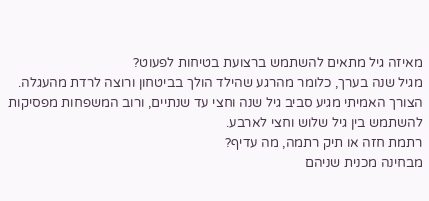מאיזה גיל מתאים להשתמש ברצועת בטיחות לפעוט?
מגיל שנה בערך, כלומר מהרגע שהילד הולך בביטחון ורוצה לרדת מהעגלה. הצורך האמיתי מגיע סביב גיל שנה וחצי עד שנתיים, ורוב המשפחות מפסיקות להשתמש בין גיל שלוש וחצי לארבע.
רתמת חזה או תיק רתמה, מה עדיף?
מבחינה מכנית שניהם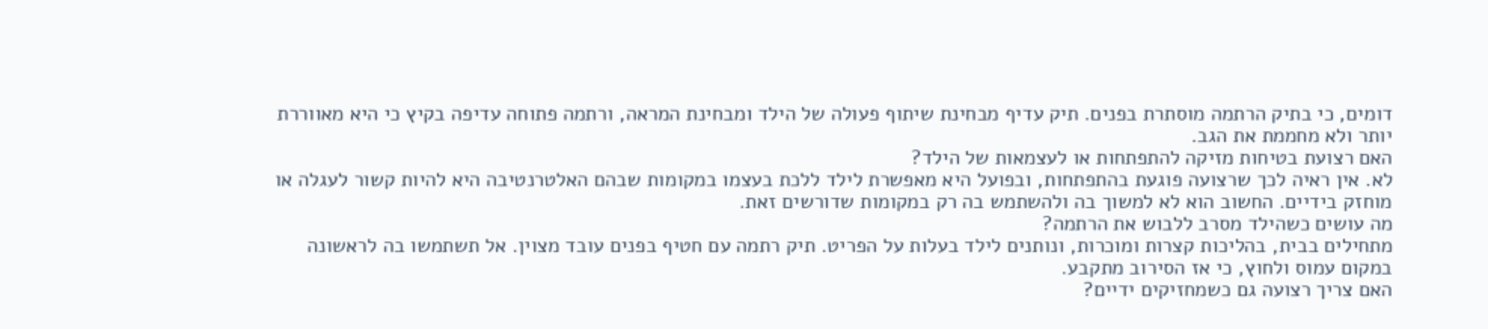דומים, כי בתיק הרתמה מוסתרת בפנים. תיק עדיף מבחינת שיתוף פעולה של הילד ומבחינת המראה, ורתמה פתוחה עדיפה בקיץ כי היא מאווררת יותר ולא מחממת את הגב.
האם רצועת בטיחות מזיקה להתפתחות או לעצמאות של הילד?
לא. אין ראיה לכך שרצועה פוגעת בהתפתחות, ובפועל היא מאפשרת לילד ללכת בעצמו במקומות שבהם האלטרנטיבה היא להיות קשור לעגלה או מוחזק בידיים. החשוב הוא לא למשוך בה ולהשתמש בה רק במקומות שדורשים זאת.
מה עושים כשהילד מסרב ללבוש את הרתמה?
מתחילים בבית, בהליכות קצרות ומוכרות, ונותנים לילד בעלות על הפריט. תיק רתמה עם חטיף בפנים עובד מצוין. אל תשתמשו בה לראשונה במקום עמוס ולחוץ, כי אז הסירוב מתקבע.
האם צריך רצועה גם כשמחזיקים ידיים?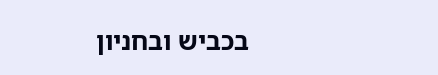בכביש ובחניון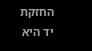החזקת יד היא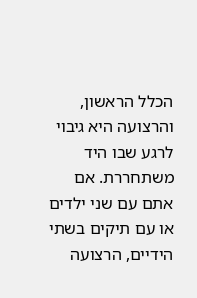הכלל הראשון, והרצועה היא גיבוי לרגע שבו היד משתחררת. אם אתם עם שני ילדים או עם תיקים בשתי הידיים, הרצועה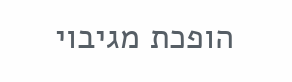הופכת מגיבוי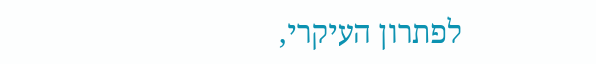לפתרון העיקרי,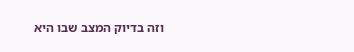וזה בדיוק המצב שבו היא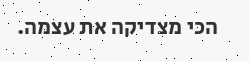הכי מצדיקה את עצמה.